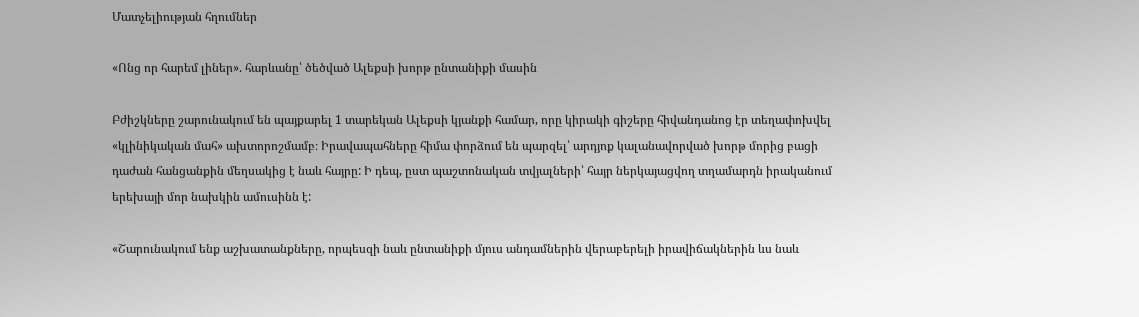Մատչելիության հղումներ

«Ոնց որ հարեմ լիներ». հարևանը՝ ծեծված Ալեքսի խորթ ընտանիքի մասին

Բժիշկները շարունակում են պայքարել 1 տարեկան Ալեքսի կյանքի համար, որը կիրակի գիշերը հիվանդանոց էր տեղափոխվել «կլինիկական մահ» ախտորոշմամբ։ Իրավապահները հիմա փորձում են պարզել՝ արդյոք կալանավորված խորթ մորից բացի դաժան հանցանքին մեղսակից է նաև հայրը: Ի դեպ, ըստ պաշտոնական տվյալների՝ հայր ներկայացվող տղամարդն իրականում երեխայի մոր նախկին ամուսինն է:

«Շարունակում ենք աշխատանքները, որպեսզի նաև ընտանիքի մյուս անդամներին վերաբերելի իրավիճակներին ևս նաև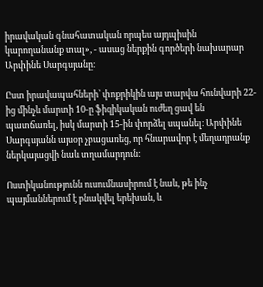իրավական գնահատական որպես այդպիսին կարողանանք տալ», - ասաց ներքին գործերի նախարար Արփինե Սարգսյանը։

Ըստ իրավապահների՝ փոքրիկին այս տարվա հունվարի 22-ից մինչև մարտի 10-ը ֆիզիկական ուժեղ ցավ են պատճառել, իսկ մարտի 15-ին փորձել սպանել։ Արփինե Սարգսյանն այսօր չբացառեց, որ հնարավոր է մեղադրանք ներկայացվի նաև տղամարդուն:

Ոստիկանությունն ուսումնասիրում է նաև, թե ինչ պայմաններում է բնակվել երեխան, և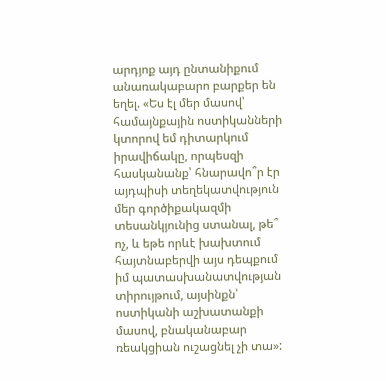արդյոք այդ ընտանիքում անառակաբարո բարքեր են եղել. «Ես էլ մեր մասով՝ համայնքային ոստիկանների կտորով եմ դիտարկում իրավիճակը, որպեսզի հասկանանք՝ հնարավո՞ր էր այդպիսի տեղեկատվություն մեր գործիքակազմի տեսանկյունից ստանալ, թե՞ ոչ, և եթե որևէ խախտում հայտնաբերվի այս դեպքում իմ պատասխանատվության տիրույթում, այսինքն՝ ոստիկանի աշխատանքի մասով, բնականաբար ռեակցիան ուշացնել չի տա»: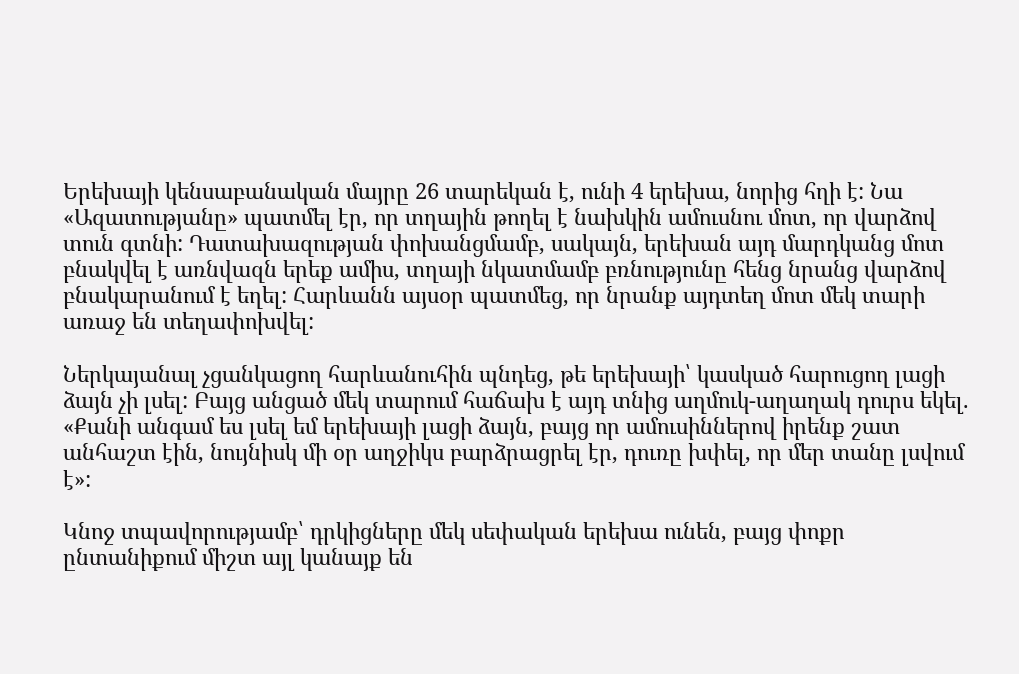Երեխայի կենսաբանական մայրը 26 տարեկան է, ունի 4 երեխա, նորից հղի է: Նա «Ազատությանը» պատմել էր, որ տղային թողել է նախկին ամուսնու մոտ, որ վարձով տուն գտնի: Դատախազության փոխանցմամբ, սակայն, երեխան այդ մարդկանց մոտ բնակվել է առնվազն երեք ամիս, տղայի նկատմամբ բռնությունը հենց նրանց վարձով բնակարանում է եղել: Հարևանն այսօր պատմեց, որ նրանք այդտեղ մոտ մեկ տարի առաջ են տեղափոխվել:

Ներկայանալ չցանկացող հարևանուհին պնդեց, թե երեխայի՝ կասկած հարուցող լացի ձայն չի լսել: Բայց անցած մեկ տարում հաճախ է այդ տնից աղմուկ-աղաղակ դուրս եկել. «Քանի անգամ ես լսել եմ երեխայի լացի ձայն, բայց որ ամուսիններով իրենք շատ անհաշտ էին, նույնիսկ մի օր աղջիկս բարձրացրել էր, դուռը խփել, որ մեր տանը լսվում է»:

Կնոջ տպավորությամբ՝ դրկիցները մեկ սեփական երեխա ունեն, բայց փոքր ընտանիքում միշտ այլ կանայք են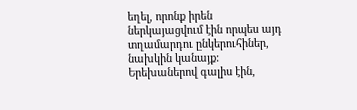եղել, որոնք իրեն ներկայացվում էին որպես այդ տղամարդու ընկերուհիներ, նախկին կանայք: Երեխաներով գալիս էին,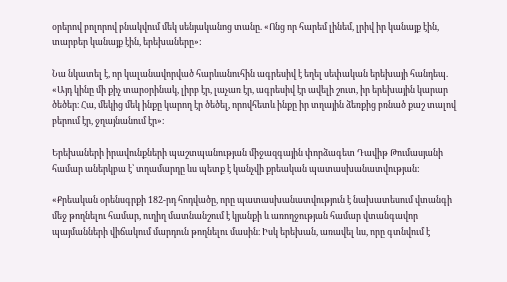օրերով բոլորով բնակվում մեկ սենյականոց տանը. «Ոնց որ հարեմ լինեմ, լրիվ իր կանայք էին, տարբեր կանայք էին, երեխաները»:

Նա նկատել է, որ կալանավորված հարևանուհին ագրեսիվ է եղել սեփական երեխայի հանդեպ. «Այդ կինը մի քիչ տարօրինակ, լիրբ էր, լաչառ էր, ագրեսիվ էր ավելի շուտ, իր երեխային կարար ծեծեր։ Հա, մեկից մեկ ինքը կարող էր ծեծել, որովհետև ինքը իր տղային ձեռքից բռնած քաշ տալով բերում էր, ջղայնանում էր»։

Երեխաների իրավունքների պաշտպանության միջազգային փորձագետ Դավիթ Թումասյանի համար աներկբա է՝ տղամարդը ևս պետք է կանչվի քրեական պատասխանատվության:

«Քրեական օրենսգրքի 182-րդ հոդվածը, որը պատասխանատվություն է նախատեսում վտանգի մեջ թողնելու համար, ուղիղ մատնանշում է կյանքի և առողջության համար վտանգավոր պայմանների վիճակում մարդուն թողնելու մասին։ Իսկ երեխան, առավել ևս, որը գտնվում է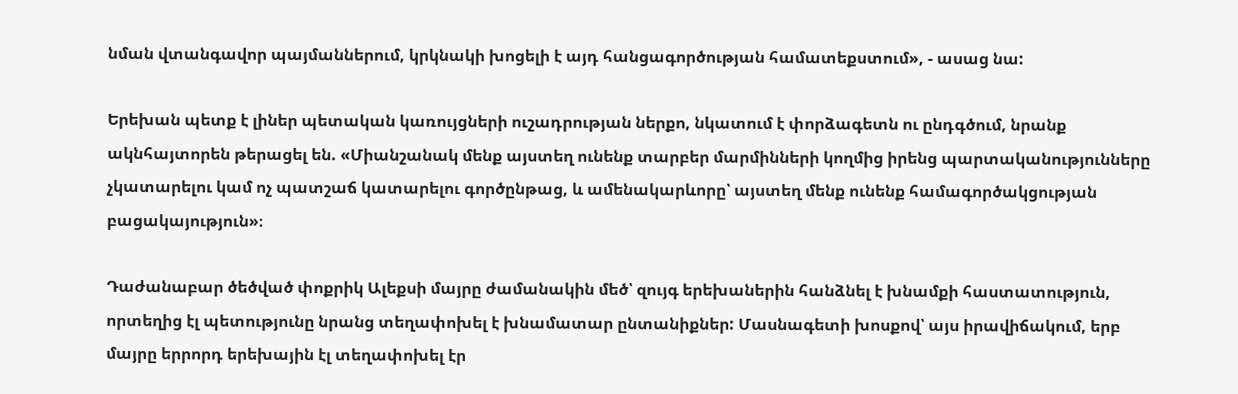նման վտանգավոր պայմաններում, կրկնակի խոցելի է այդ հանցագործության համատեքստում», - ասաց նա:

Երեխան պետք է լիներ պետական կառույցների ուշադրության ներքո, նկատում է փորձագետն ու ընդգծում, նրանք ակնհայտորեն թերացել են. «Միանշանակ մենք այստեղ ունենք տարբեր մարմինների կողմից իրենց պարտականությունները չկատարելու կամ ոչ պատշաճ կատարելու գործընթաց, և ամենակարևորը՝ այստեղ մենք ունենք համագործակցության բացակայություն»։

Դաժանաբար ծեծված փոքրիկ Ալեքսի մայրը ժամանակին մեծ՝ զույգ երեխաներին հանձնել է խնամքի հաստատություն, որտեղից էլ պետությունը նրանց տեղափոխել է խնամատար ընտանիքներ: Մասնագետի խոսքով՝ այս իրավիճակում, երբ մայրը երրորդ երեխային էլ տեղափոխել էր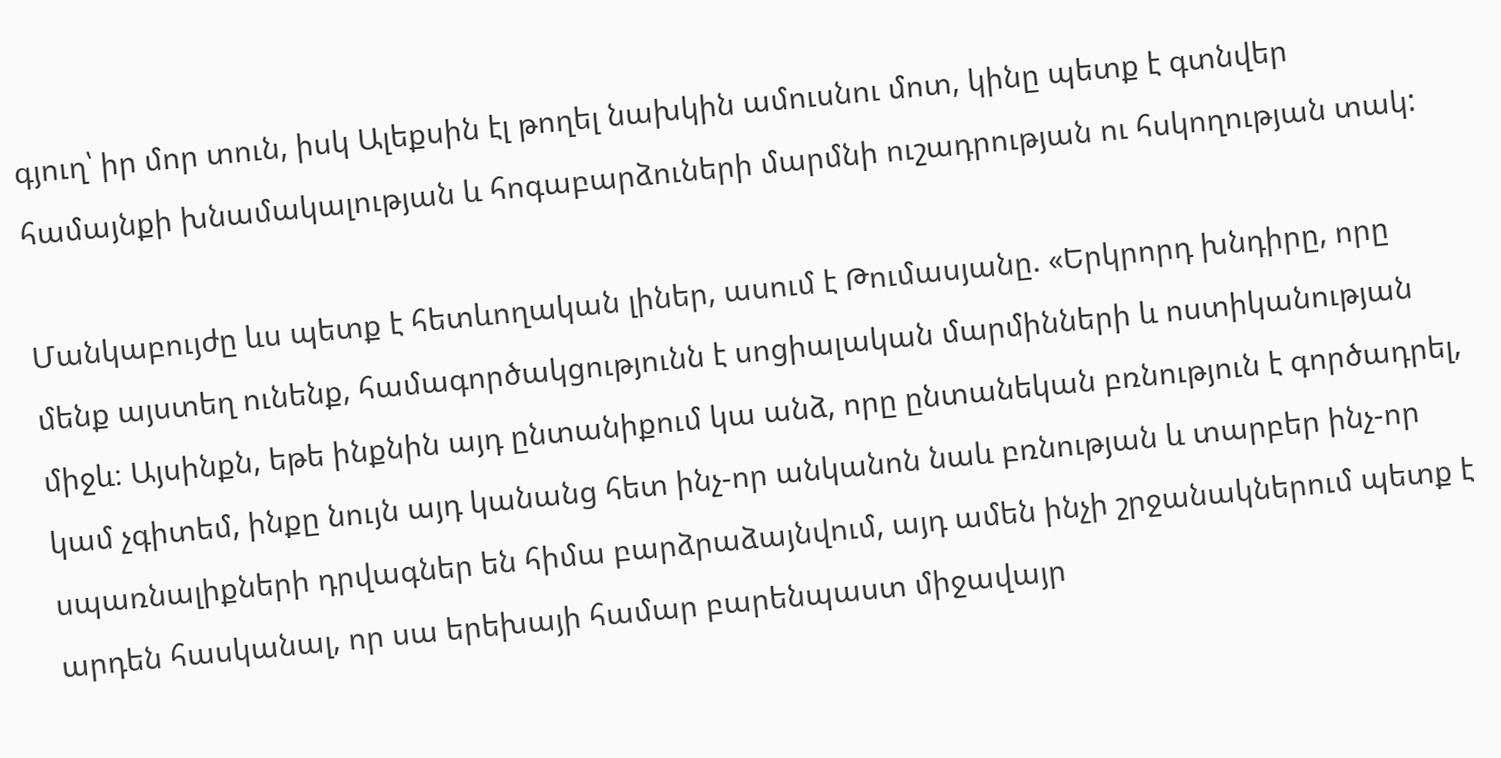գյուղ՝ իր մոր տուն, իսկ Ալեքսին էլ թողել նախկին ամուսնու մոտ, կինը պետք է գտնվեր համայնքի խնամակալության և հոգաբարձուների մարմնի ուշադրության ու հսկողության տակ:

Մանկաբույժը ևս պետք է հետևողական լիներ, ասում է Թումասյանը. «Երկրորդ խնդիրը, որը մենք այստեղ ունենք, համագործակցությունն է սոցիալական մարմինների և ոստիկանության միջև։ Այսինքն, եթե ինքնին այդ ընտանիքում կա անձ, որը ընտանեկան բռնություն է գործադրել, կամ չգիտեմ, ինքը նույն այդ կանանց հետ ինչ-որ անկանոն նաև բռնության և տարբեր ինչ-որ սպառնալիքների դրվագներ են հիմա բարձրաձայնվում, այդ ամեն ինչի շրջանակներում պետք է արդեն հասկանալ, որ սա երեխայի համար բարենպաստ միջավայր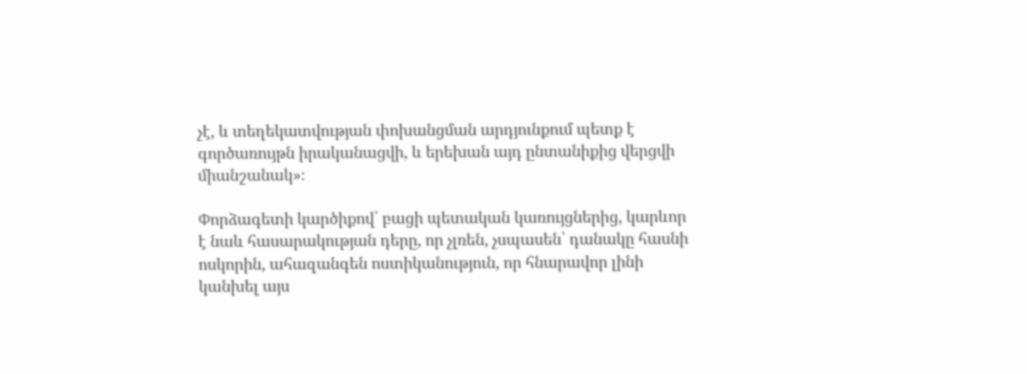չէ, և տեղեկատվության փոխանցման արդյունքում պետք է գործառույթն իրականացվի, և երեխան այդ ընտանիքից վերցվի միանշանակ»։

Փորձագետի կարծիքով՝ բացի պետական կառույցներից, կարևոր է նաև հասարակության դերը, որ չլռեն, չսպասեն՝ դանակը հասնի ոսկորին, ահազանգեն ոստիկանություն, որ հնարավոր լինի կանխել այս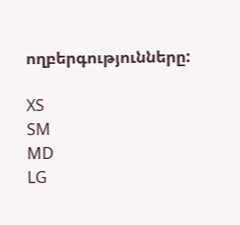ողբերգությունները:

XS
SM
MD
LG